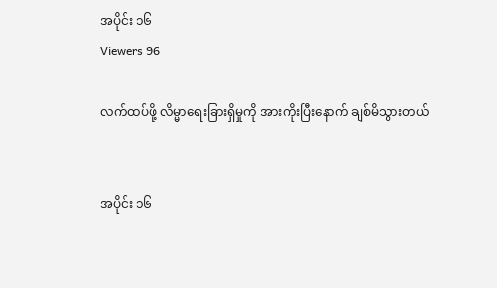အပိုင်း ၁၆
Viewers 96

လက်ထပ်ဖို့ လိမ္မာရေးခြားရှိမှုကို အားကိုးပြီးနောက် ချစ်မိသွားတယ်


အပိုင်း ၁၆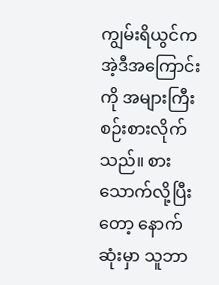ကျွမ်းရိယွင်က အဲ့ဒီအကြောင်းကို အများကြီး စဉ်းစားလိုက်သည်။ စားသောက်လို့ပြီးတော့ နောက်ဆုံးမှာ သူဘာ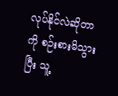လုပ်နိုင်လဲဆိုတာကို စဉ်းစားမိသွားပြီး သူ့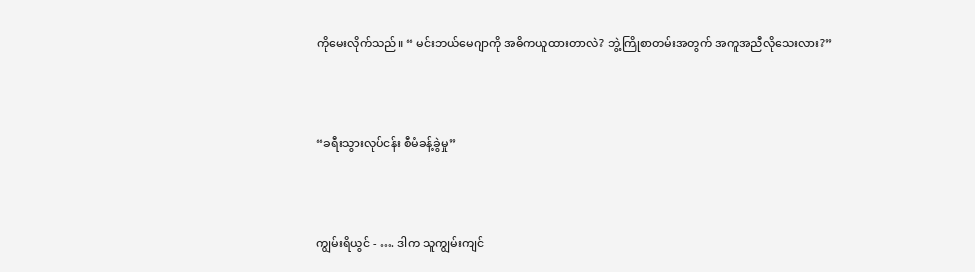ကိုမေးလိုက်သည်။ “ မင်းဘယ်‌မေဂျာကို အဓိကယူထားတာလဲ? ဘွဲ့ကြိုစာတမ်းအတွက် အကူအညီလိုသေးလား?”




“ခရီးသွားလုပ်ငန်း စီမံခန့်ခွဲမှု”




ကျွမ်းရိယွင် - …. ဒါက သူကျွမ်းကျင်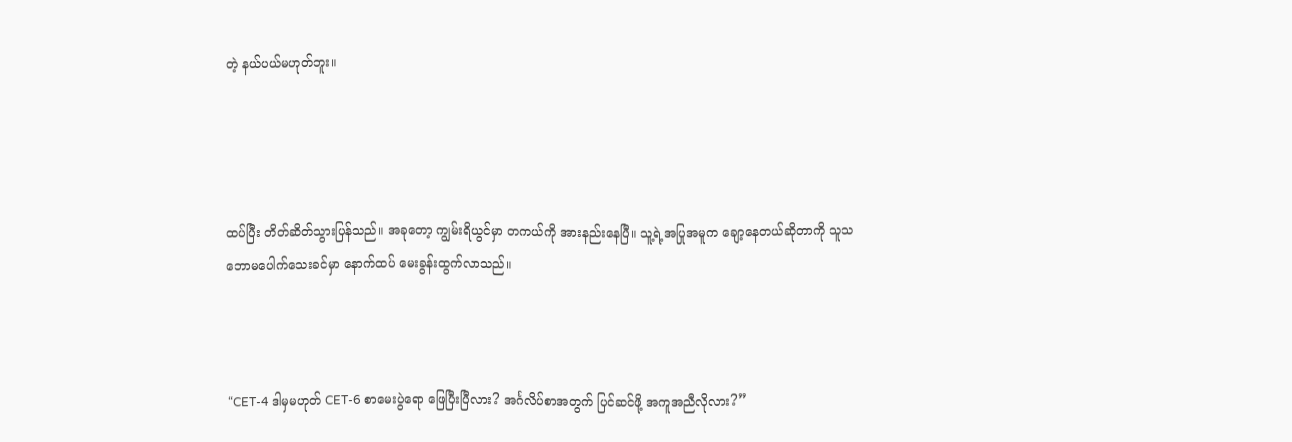တဲ့ နယ်ပယ်မဟုတ်ဘူး။




ထပ်ပြီး တိတ်ဆိတ်သွားပြန်သည်။ အခုတော့ ကျွမ်းရိယွင်မှာ တကယ်ကို အားနည်းနေပြီ။ သူ့ရဲ့အပြုအမူက ချော့နေတယ်ဆိုတာကို သူသဘောမပေါက်သေးခင်မှာ နောက်ထပ် မေးခွန်းထွက်လာသည်။



 “CET-4 ဒါမှမဟုတ် CET-6 စာမေးပွဲရော ဖြေပြီးပြီလား? အင်္ဂလိပ်စာအတွက် ပြင်ဆင်ဖို့ အကူအညီလိုလား?”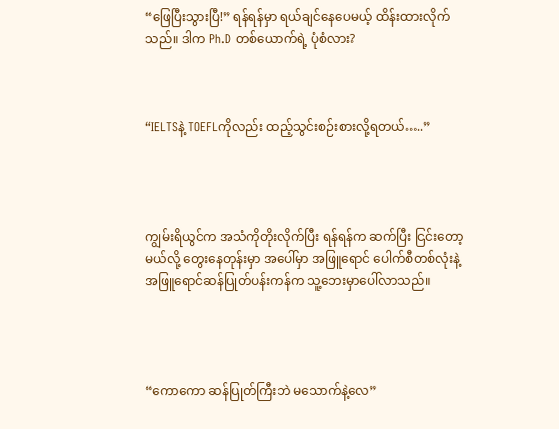“ဖြေပြီးသွားပြီ!” ရန်ရန်မှာ ရယ်ချင်နေပေမယ့် ထိန်းထားလိုက်သည်။ ဒါက Ph.D တစ်ယောက်ရဲ့ ပုံစံလား?



“IELTSနဲ့ TOEFLကိုလည်း ထည့်သွင်းစဉ်းစားလို့ရတယ်…..”




ကျွမ်းရိယွင်က အသံကိုတိုးလိုက်ပြီး ရန်ရန်က ဆက်ပြီး ငြင်းတော့မယ်လို့ တွေးနေတုန်းမှာ အပေါ်မှာ အဖြူရောင် ပေါက်စီတစ်လုံးနဲ့ အဖြူရောင်ဆန်ပြုတ်ပန်းကန်က သူ့ဘေးမှာပေါ်လာသည်။




“ကောကော ဆန်ပြုတ်ကြီးဘဲ မသောက်နဲ့လေ”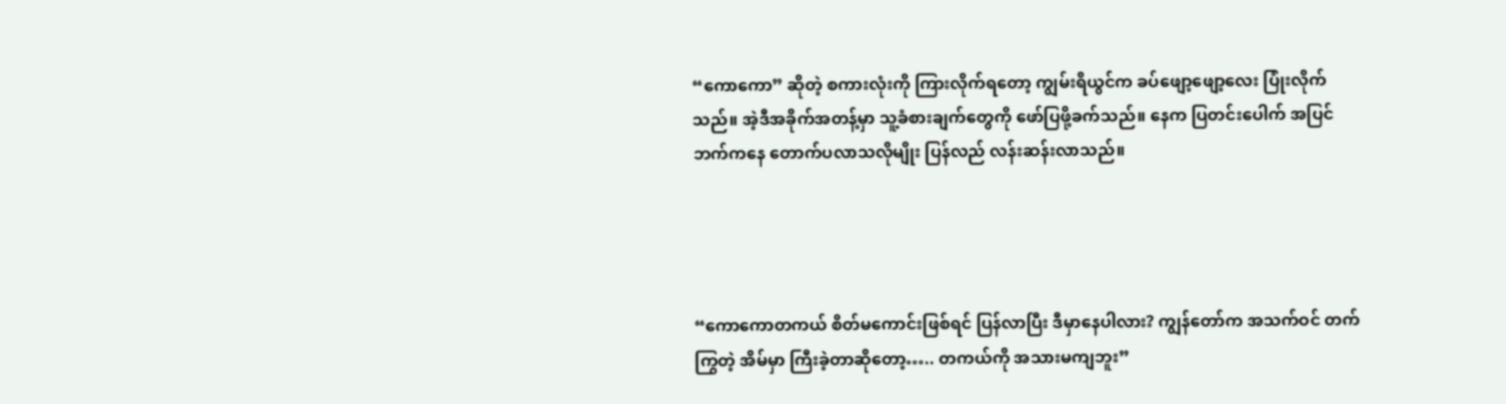“ကောကော” ဆိုတဲ့ စကားလုံးကို ကြားလိုက်ရတော့ ကျွမ်းရိယွင်က ခပ်ဖျော့ဖျော့လေး ပြုံးလိုက်သည်။ အဲ့ဒီအခိုက်အတန့်မှာ သူ့ခံစားချက်တွေကို ဖော်ပြဖို့ခက်သည်။ နေက ပြတင်းပေါက် အပြင်ဘက်ကနေ တောက်ပလာသလိုမျိုး ပြန်လည် လန်းဆန်းလာသည်။




“ကောကောတကယ် စိတ်မကောင်းဖြစ်ရင် ပြန်လာပြီး ဒီမှာနေပါလား? ကျွန်တော်က အသက်ဝင် တက်ကြွတဲ့ အိမ်မှာ ကြီးခဲ့တာဆိုတော့….. တကယ်ကို အသားမကျဘူး”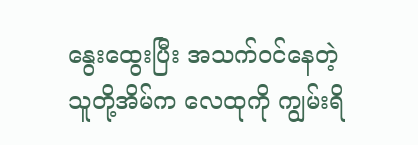နွေးထွေးပြီး အသက်ဝင်နေတဲ့ သူတို့အိမ်က လေထုကို ကျွမ်းရိ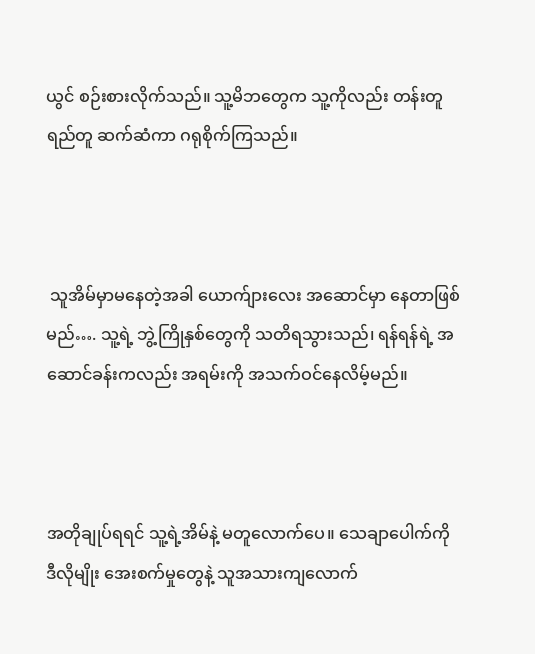ယွင် စဉ်းစားလိုက်သည်။ သူ့မိဘတွေက သူ့ကိုလည်း တန်းတူရည်တူ ဆက်ဆံကာ ဂရုစိုက်ကြသည်။



 သူအိမ်မှာမနေတဲ့အခါ ယောက်ျားလေး အဆောင်မှာ နေတာဖြစ်မည်…. သူ့ရဲ့ ဘွဲ့ကြိုနှစ်တွေကို သတိရသွားသည်၊ ရန်ရန်ရဲ့ အဆောင်ခန်းကလည်း အရမ်းကို အသက်ဝင်နေလိမ့်မည်။



အတိုချုပ်ရရင် သူ့ရဲ့အိမ်နဲ့ မတူလောက်ပေ။ သေချာ‌ပေါက်ကို ဒီလိုမျိုး အေးစက်မှုတွေနဲ့ သူအသားကျလောက်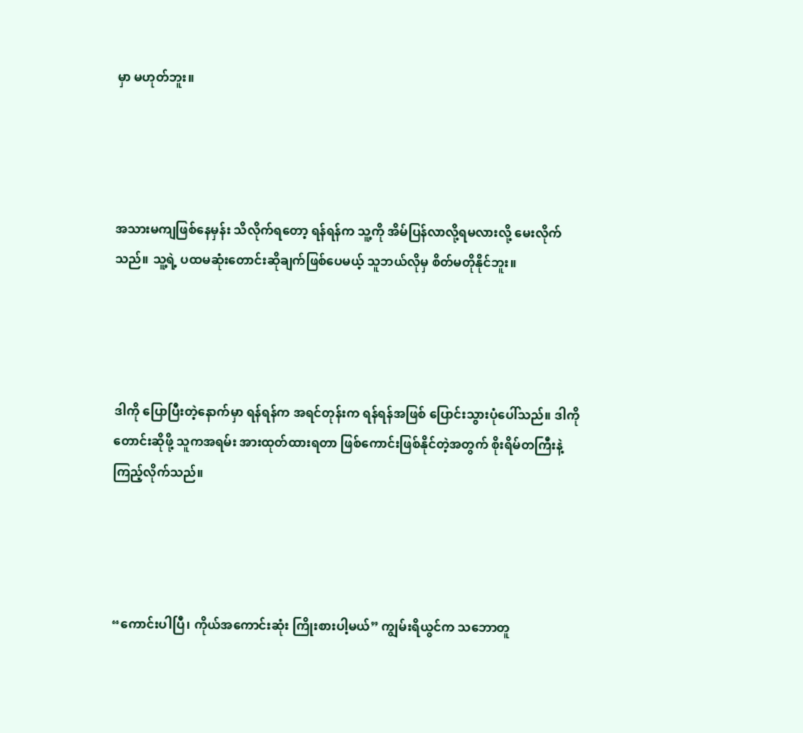မှာ မဟုတ်ဘူး။




အသားမကျဖြစ်နေမှန်း သိလိုက်ရတော့ ရန်ရန်က သူ့ကို အိမ်ပြန်လာလို့ရမလားလို့ မေးလိုက်သည်။ သူ့ရဲ့ ပထမဆုံးတောင်းဆိုချက်ဖြစ်ပေမယ့် သူဘယ်လိုမှ စိတ်မတိုနိုင်ဘူး။




ဒါကို ပြောပြီးတဲ့နောက်မှာ ရန်ရန်က အရင်တုန်းက ရန်ရန်အဖြစ် ပြောင်းသွားပုံပေါ်သည်။ ဒါကို တောင်းဆိုဖို့ သူကအရမ်း အားထုတ်ထားရတာ ဖြစ်ကောင်းဖြစ်နိုင်တဲ့အတွက် စိုးရိမ်တကြီးနဲ့ကြည့်လိုက်သည်။




“ကောင်းပါပြီ၊ ကိုယ်အကောင်းဆုံး ကြိုးစားပါ့မယ်” ကျွမ်းရိယွင်က သဘောတူ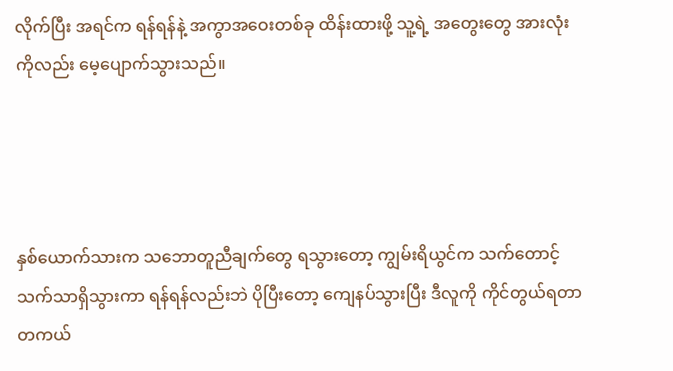လိုက်ပြီး အရင်က ရန်ရန်နဲ့ အကွာအဝေးတစ်ခု ထိန်းထားဖို့ သူ့ရဲ့ အတွေးတွေ အားလုံးကိုလည်း မေ့ပျောက်သွားသည်။




နှစ်ယောက်သားက သဘောတူညီချက်တွေ ရသွားတော့ ကျွမ်းရိယွင်က သက်တောင့်သက်သာရှိသွားကာ ရန်ရန်လည်းဘဲ ပိုပြီးတော့ ကျေနပ်သွားပြီး ဒီလူကို ကိုင်တွယ်ရတာ တကယ်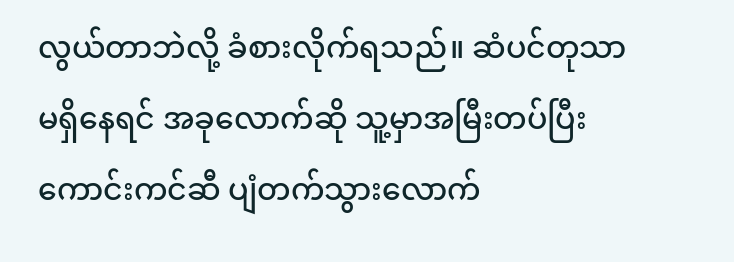လွယ်တာဘဲလို့ ခံစားလိုက်ရသည်။ ဆံပင်တုသာမရှိနေရင် အခုလောက်ဆို သူ့မှာအမြီးတပ်ပြီး ကောင်းကင်ဆီ ပျံတက်သွားလောက်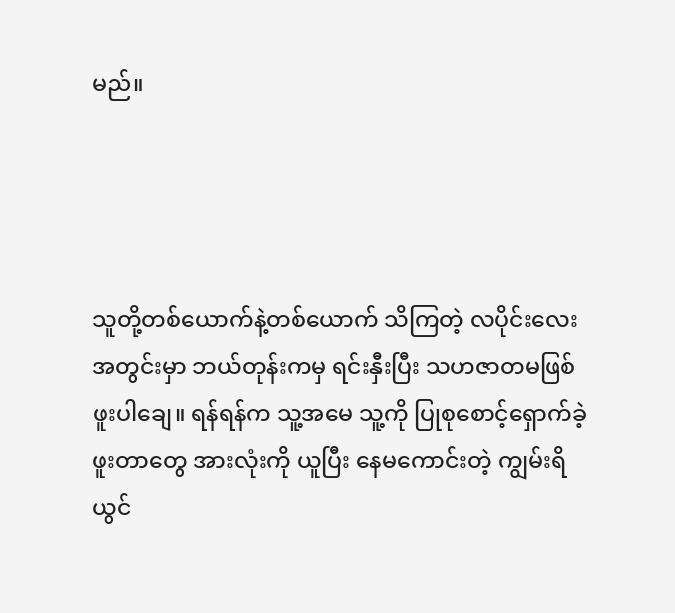မည်။




သူတို့တစ်ယောက်နဲ့တစ်ယောက် သိကြတဲ့ လပိုင်းလေးအတွင်းမှာ ဘယ်တုန်းကမှ ရင်းနှီးပြီး သဟဇာတမဖြစ်ဖူးပါချေ။ ရန်ရန်က သူ့အမေ သူ့ကို ပြုစုစောင့်ရှောက်ခဲ့ဖူးတာတွေ အားလုံးကို ယူပြီး နေမကောင်းတဲ့ ကျွမ်းရိယွင်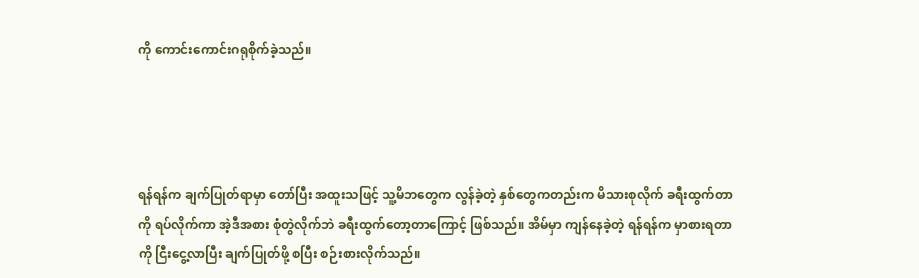ကို ကောင်းကောင်းဂရုစိုက်ခဲ့သည်။




ရန်ရန်က ချက်ပြုတ်ရာမှာ တော်ပြီး အထူးသဖြင့် သူ့မိဘတွေက လွန်ခဲ့တဲ့ နှစ်တွေကတည်းက မိသားစုလိုက် ခရီးထွက်တာကို ရပ်လိုက်ကာ အဲ့ဒီအစား စုံတွဲလိုက်ဘဲ ခရီးထွက်တော့တာကြောင့် ဖြစ်သည်။ အိမ်မှာ ကျန်နေခဲ့တဲ့ ရန်ရန်က မှာစားရတာကို ငြီးငွေ့လာပြီး ချက်ပြုတ်ဖို့ စပြီး စဉ်းစားလိုက်သည်။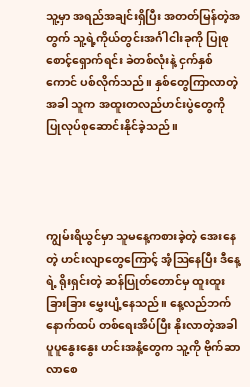သူ့မှာ အရည်အချင်းရှိပြီး အတတ်မြန်တဲ့အတွက် သူ့ရဲ့ကိုယ်တွင်းအင်္ဂါငါးခုကို ပြုစုစောင့်ရှောက်ရင်း ခဲတစ်လုံးနဲ့ ငှက်နှစ်ကောင် ပစ်လိုက်သည်။ နှစ်တွေကြာလာတဲ့အခါ သူက အထူးတလည်ဟင်းပွဲတွေကို ပြုလုပ်စုဆောင်းနိုင်ခဲ့သည်။




ကျွမ်းရိယွင်မှာ သူမနေ့ကစားခဲ့တဲ့ အေးနေတဲ့ ဟင်းလျာတွေကြောင့် အံ့ဩနေပြီး ဒီနေ့ရဲ့ ရိုးရှင်းတဲ့ ဆန်ပြုတ်တောင်မှ ထူးထူးခြားခြား မွှေးပျံ့နေသည်။ နေ့လည်ဘက် နောက်ထပ် တစ်ရေးအိပ်ပြီး နိုးလာတဲ့အခါ ပူပူနွေးနွေး ဟင်းအနံ့တွေက သူ့ကို ဗိုက်ဆာလာစေ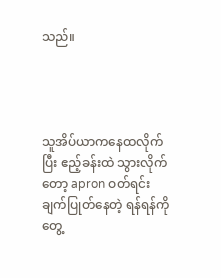သည်။




သူအိပ်ယာကနေထလိုက်ပြီး ဧည့်ခန်းထဲ သွားလိုက်တော့ apron ဝတ်ရင်း ချက်ပြုတ်နေတဲ့ ရန်ရန်ကို တွေ့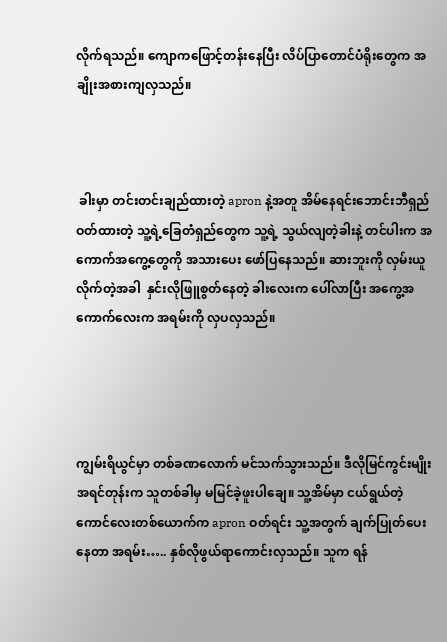လိုက်ရသည်။ ကျောကဖြောင့်တန်းနေပြီး လိပ်ပြာတောင်ပံရိုးတွေက အချိုးအစားကျလှသည်။



 ခါးမှာ တင်းတင်းချည်ထားတဲ့ apron နဲ့အတူ အိမ်နေရင်းဘောင်းဘီရှည်ဝတ်ထားတဲ့ သူ့ရဲ့ခြေတံရှည်တွေက သူ့ရဲ့ သွယ်လျတဲ့ခါးနဲ့ တင်ပါးက အကောက်အကွေ့တွေကို အသားပေး ဖော်ပြနေသည်။ ဆားဘူးကို လှမ်းယူလိုက်တဲ့အခါ  နှင်းလိုဖြူစွတ်နေတဲ့ ခါးလေးက ပေါ်လာပြီး အကွေ့အကောက်လေးက အရမ်းကို လှပလှသည်။




ကျွမ်းရိယွင်မှာ တစ်ခဏလောက် မင်သက်သွားသည်။ ဒီလိုမြင်ကွင်းမျိုး အရင်တုန်းက သူတစ်ခါမှ မမြင်ခဲ့ဖူးပါချေ။ သူ့အိမ်မှာ ငယ်ရွယ်တဲ့ကောင်လေးတစ်ယောက်က apron ဝတ်ရင်း သူ့အတွက် ချက်ပြုတ်ပေးနေတာ အရမ်း….. နှစ်လိုဖွယ်ရာကောင်းလှသည်။ သူက ရန်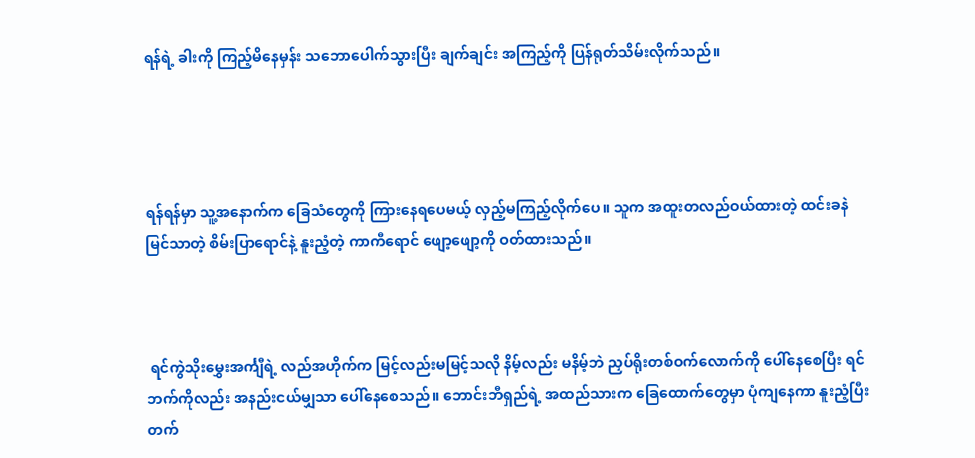ရန်ရဲ့ ခါးကို ကြည့်မိနေမှန်း သဘောပေါက်သွားပြီး ချက်ချင်း အကြည့်ကို ပြန်ရုတ်သိမ်းလိုက်သည်။




ရန်ရန်မှာ သူ့အနောက်က ခြေသံတွေကို ကြားနေရပေမယ့် လှည့်မကြည့်လိုက်ပေ။ သူက အထူးတလည်ဝယ်ထားတဲ့ ထင်းခနဲမြင်သာတဲ့ စိမ်းပြာရောင်နဲ့ နူးညံ့တဲ့ ကာကီရောင် ဖျော့ဖျော့ကို ဝတ်ထားသည်။



 ရင်ကွဲသိုးမွှေးအင်္ကျီရဲ့ လည်အဟိုက်က မြင့်လည်းမမြင့်သလို နိမ့်လည်း မနိမ့်ဘဲ ညှပ်ရိုးတစ်ဝက်လောက်ကို ပေါ်နေစေပြီး ရင်ဘက်ကိုလည်း အနည်းငယ်မျှသာ ပေါ်နေစေသည်။ ဘောင်းဘီရှည်ရဲ့ အထည်သားက ခြေထောက်တွေမှာ ပုံကျနေကာ နူးညံ့ပြီး တက်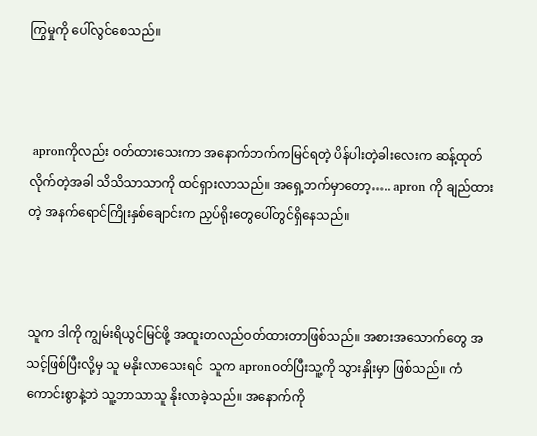ကြွမှုကို ပေါ်လွင်စေသည်။



 apronကိုလည်း ဝတ်ထားသေးကာ အနောက်ဘက်ကမြင်ရတဲ့ ပိန်ပါးတဲ့ခါးလေးက ဆန့်ထုတ်လိုက်တဲ့အခါ သိသိသာသာကို ထင်ရှားလာသည်။ အရှေ့ဘက်မှာတော့….. apron ကို ချည်ထားတဲ့ အနက်ရောင်ကြိုးနှစ်ချောင်းက ညှပ်ရိုးတွေပေါ်တွင်ရှိနေသည်။



သူက ဒါကို ကျွမ်းရိယွင်မြင်ဖို့ အထူးတလည်ဝတ်ထားတာဖြစ်သည်။ အစားအသောက်တွေ အသင့်ဖြစ်ပြီးလို့မှ သူ မနိုးလာသေးရင်  သူက apronဝတ်ပြီးသူ့ကို သွားနှိုးမှာ ဖြစ်သည်။ ကံကောင်းစွာနဲ့ဘဲ သူ့ဘာသာသူ နိုးလာခဲ့သည်။ အနောက်ကို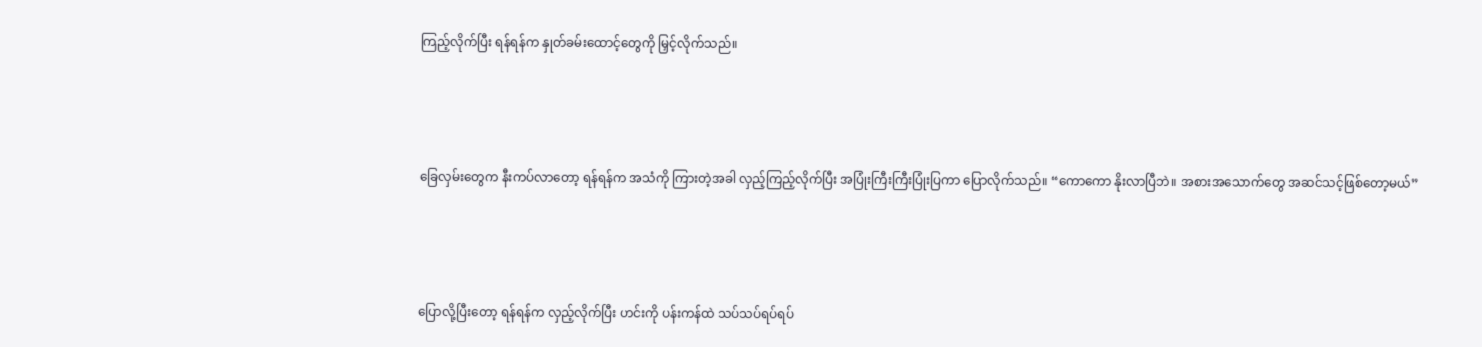ကြည့်လိုက်ပြီး ရန်ရန်က နှုတ်ခမ်းထောင့်တွေကို မြှင့်လိုက်သည်။




ခြေလှမ်းတွေက နီးကပ်လာတော့ ရန်ရန်က အသံကို ကြားတဲ့အခါ လှည့်ကြည့်လိုက်ပြီး အပြုံးကြီးကြီးပြုံးပြကာ ပြောလိုက်သည်။ “ကောကော နိုးလာပြီဘဲ။ အစားအသောက်တွေ အဆင်သင့်ဖြစ်တော့မယ်”




ပြောလို့ပြီးတော့ ရန်ရန်က လှည့်လိုက်ပြီး ဟင်းကို ပန်းကန်ထဲ သပ်သပ်ရပ်ရပ်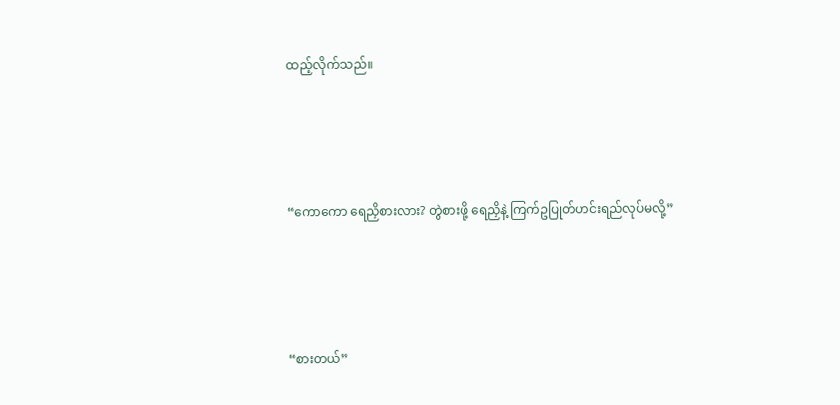ထည့်လိုက်သည်။




“ကောကော ရေညှိစားလား? တွဲစားဖို့ ရေညှိနဲ့ ကြက်ဥပြုတ်ဟင်းရည်လုပ်မလို့”




“စားတယ်”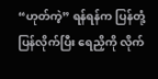“ဟုတ်ကဲ့” ရန်ရန်က ပြန်တုံ့ပြန်လိုက်ပြီး ရေညှိကို လိုက်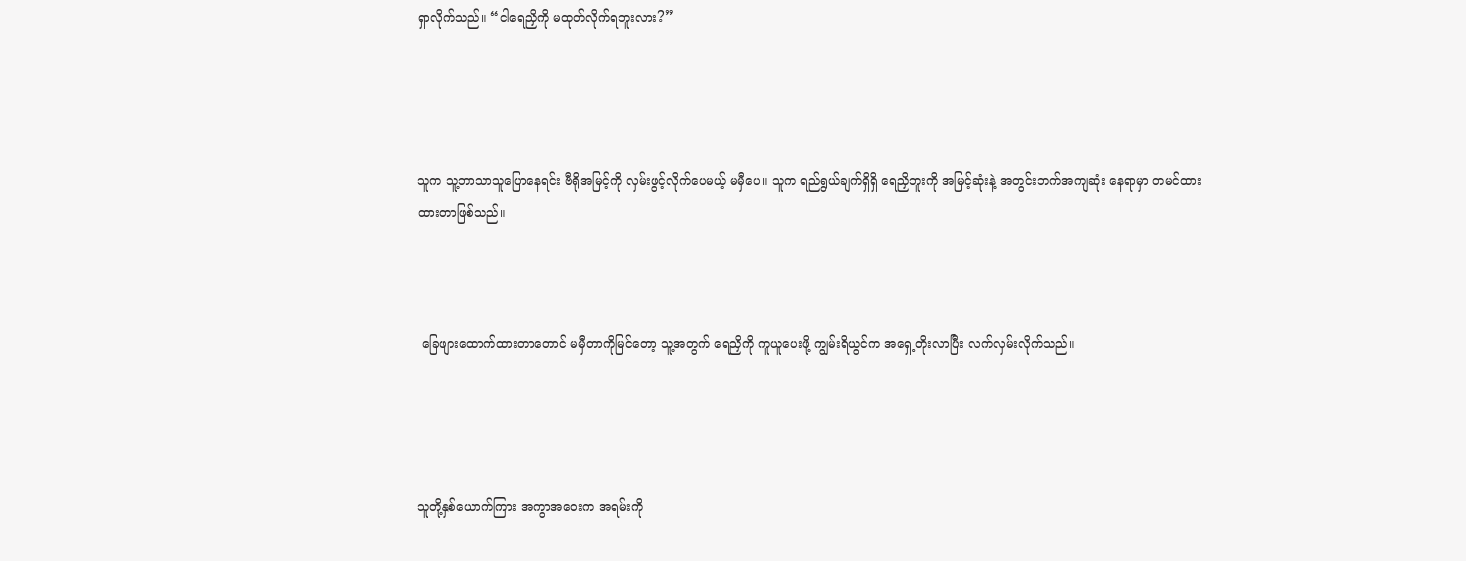ရှာလိုက်သည်။ “ငါရေညှိကို မထုတ်လိုက်ရဘူးလား?”




သူက သူ့ဘာသာသူ‌ပြောနေရင်း ဗီရိုအမြင့်ကို လှမ်းဖွင့်လိုက်ပေမယ့် မမှီပေ။ သူက ရည်ရွယ်ချက်ရှိရှိ ရေညှိဘူးကို အမြင့်ဆုံးနဲ့ အတွင်းဘက်အကျဆုံး နေရာမှာ တမင်ထားထားတာဖြစ်သည်။



 ခြေဖျားထောက်ထားတာတောင် မမှီတာကိုမြင်တော့ သူ့အတွက် ရေညှိကို ကူယူပေးဖို့ ကျွမ်းရိယွင်က အရှေ့တိုးလာပြီး လက်လှမ်းလိုက်သည်။




သူတို့နှစ်ယောက်ကြား အကွာအဝေးက အရမ်းကို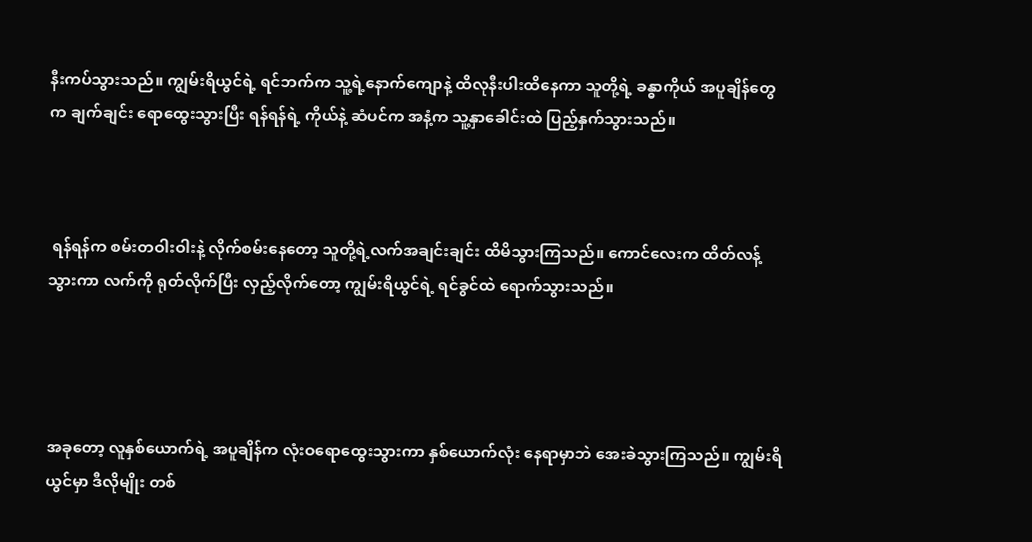နီးကပ်သွားသည်။ ကျွမ်းရိယွင်ရဲ့ ရင်ဘက်က သူ့ရဲ့နောက်ကျောနဲ့ ထိလုနီးပါးထိနေကာ သူတို့ရဲ့ ခန္ဓာကိုယ် အပူချိန်တွေက ချက်ချင်း ရောထွေးသွားပြီး ရန်ရန်ရဲ့ ကိုယ်နဲ့ ဆံပင်က အနံ့က သူ့နှာခေါင်းထဲ ပြည့်နှက်သွားသည်။



 ရန်ရန်က စမ်းတဝါးဝါးနဲ့ လိုက်စမ်းနေတော့ သူတို့ရဲ့လက်အချင်းချင်း ထိမိသွားကြသည်။ ကောင်လေးက ထိတ်လန့်သွားကာ လက်ကို ရုတ်လိုက်ပြီး လှည့်လိုက်တော့ ကျွမ်းရိယွင်ရဲ့ ရင်ခွင်ထဲ ရောက်သွားသည်။




အခုတော့ လူနှစ်ယောက်ရဲ့ အပူချိန်က လုံးဝရောထွေးသွားကာ နှစ်ယောက်လုံး နေရာမှာဘဲ အေးခဲသွားကြသည်။ ကျွမ်းရိယွင်မှာ ဒီလိုမျိုး တစ်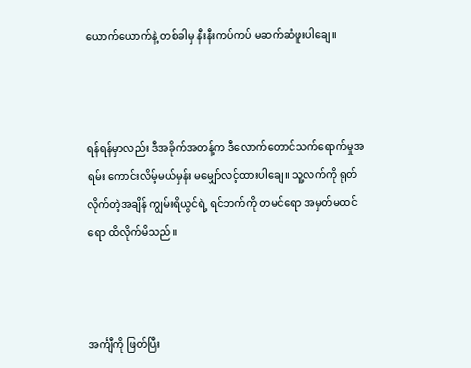ယောက်ယောက်နဲ့ တစ်ခါမှ နီးနီးကပ်ကပ် မဆက်ဆံဖူးပါချေ။



ရန်ရန်မှာလည်း ဒီအခိုက်အတန့်က ဒီလောက်တောင်သက်ရောက်မှုအရမ်း ကောင်းလိမ့်မယ်မှန်း မမျှော်လင့်ထားပါချေ။ သူ့လက်ကို ရုတ်လိုက်တဲ့အချိန် ကျွမ်းရိယွင်ရဲ့ ရင်ဘက်ကို တမင်ရော အမှတ်မထင်ရော ထိလိုက်မိသည်။



အင်္ကျီကို ဖြတ်ပြီး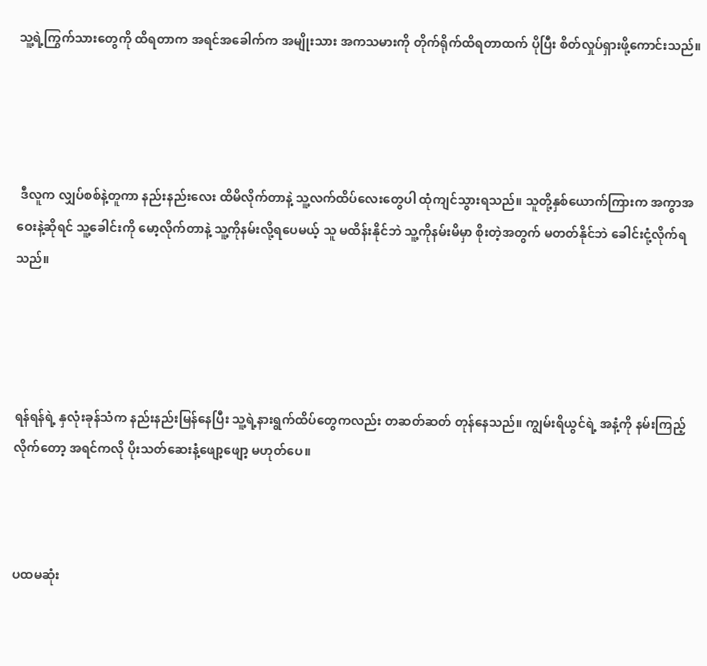သူ့ရဲ့ကြွက်သားတွေကို ထိရတာက အရင်အခေါက်က အမျိုးသား အကသမားကို တိုက်ရိုက်ထိရတာထက် ပိုပြီး စိတ်လှုပ်ရှားဖို့ကောင်းသည်။




 ဒီလူက လျှပ်စစ်နဲ့တူကာ နည်းနည်းလေး ထိမိလိုက်တာနဲ့ သူ့လက်ထိပ်လေးတွေပါ ထုံကျင်သွားရသည်။ သူတို့နှစ်ယောက်ကြားက အကွာအဝေးနဲ့ဆိုရင် သူ့ခေါင်းကို မော့လိုက်တာနဲ့ သူ့ကိုနမ်းလို့ရပေမယ့် သူ မထိန်းနိုင်ဘဲ သူ့ကိုနမ်းမိမှာ စိုးတဲ့အတွက် မတတ်နိုင်ဘဲ ခေါင်းငုံ့လိုက်ရသည်။




ရန်ရန်ရဲ့ နှလုံးခုန်သံက နည်းနည်းမြန်နေပြီး သူ့ရဲ့နားရွက်ထိပ်တွေကလည်း တဆတ်ဆတ် တုန်နေသည်။ ကျွမ်းရိယွင်ရဲ့ အနံ့ကို နမ်းကြည့်လိုက်တော့ အရင်ကလို ပိုးသတ်ဆေးနံ့‌ဖျော့‌ဖျော့ မဟုတ်ပေ။



ပထမဆုံး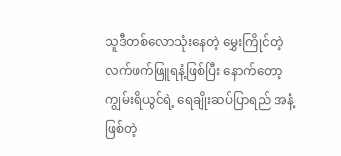သူဒီတစ်လောသုံးနေတဲ့ မွှေးကြိုင်တဲ့ လက်ဖက်ဖြူရနံ့ဖြစ်ပြီး နောက်တော့ ကျွမ်းရိယွင်ရဲ့ ရေချိုးဆပ်ပြာရည် အနံ့ဖြစ်တဲ့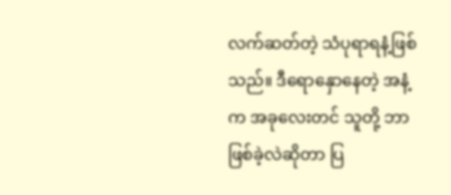လက်ဆတ်တဲ့ သံပုရာရနံ့ဖြစ်သည်။ ဒီရောနှောနေတဲ့ အနံ့က အခုလေးတင် သူတို့ ဘာဖြစ်ခဲ့လဲဆိုတာ ပြ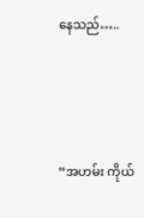နေသည်…..




“အဟမ်း ကိုယ်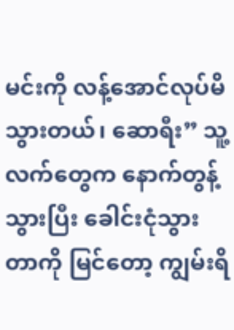မင်းကို လန့်အောင်လုပ်မိသွားတယ်၊ ဆောရီး” သူ့လက်တွေက နောက်တွန့်သွားပြီး ခေါင်းငုံသွားတာကို မြင်တော့ ကျွမ်းရိ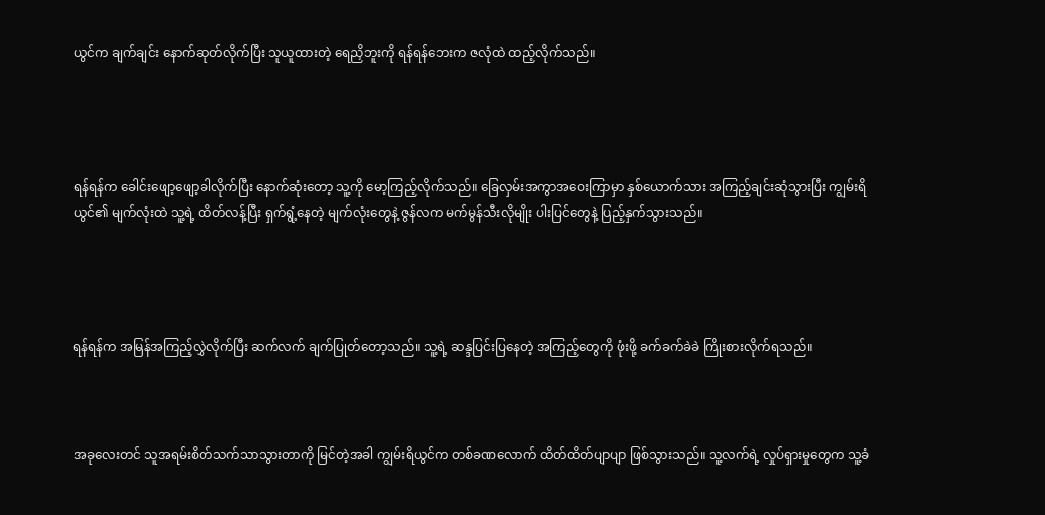ယွင်က ချက်ချင်း နောက်ဆုတ်လိုက်ပြီး သူယူထားတဲ့ ရေညှိဘူးကို ရန်ရန်ဘေးက ဇလုံထဲ ထည့်လိုက်သည်။




ရန်ရန်က ခေါင်း‌ဖျော့ဖျော့ခါလိုက်ပြီး နောက်ဆုံးတော့ သူ့ကို မော့ကြည့်လိုက်သည်။ ခြေလှမ်းအကွာအဝေးကြာမှာ နှစ်ယောက်သား အကြည့်ချင်းဆုံသွားပြီး ကျွမ်းရိယွင်၏ မျက်လုံးထဲ သူ့ရဲ့ ထိတ်လန့်ပြီး ရှက်ရွံ့နေတဲ့ မျက်လုံးတွေနဲ့ ဇွန်လက မက်မွန်သီးလိုမျိုး ပါးပြင်တွေနဲ့ ပြည့်နှက်သွားသည်။




ရန်ရန်က အမြန်အကြည့်လွှဲလိုက်ပြီး ဆက်လက် ချက်ပြုတ်တော့သည်။ သူ့ရဲ့ ဆန္ဒပြင်းပြနေတဲ့ အကြည့်တွေကို ဖုံးဖို့ ခက်ခက်ခဲခဲ ကြိုးစားလိုက်ရသည်။



အခုလေးတင် သူအရမ်းစိတ်သက်သာသွားတာကို မြင်တဲ့အခါ ကျွမ်းရိယွင်က တစ်ခဏလောက် ထိတ်ထိတ်ပျာပျာ ဖြစ်သွားသည်။ သူ့လက်ရဲ့ လှုပ်ရှားမှုတွေက သူ့ခံ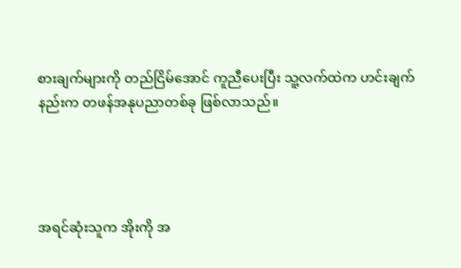စားချက်များကို တည်ငြိမ်အောင် ကူညီပေးပြီး သူ့လက်ထဲက ဟင်းချက်နည်းက တဖန်အနုပညာတစ်ခု ဖြစ်လာသည်။




အရင်ဆုံးသူက အိုးကို အ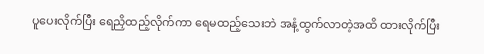ပူပေးလိုက်ပြီး ရေညှိထည့်လိုက်ကာ ရေမထည့်သေးဘဲ အနံ့ထွက်လာတဲ့အထိ ထားလိုက်ပြီး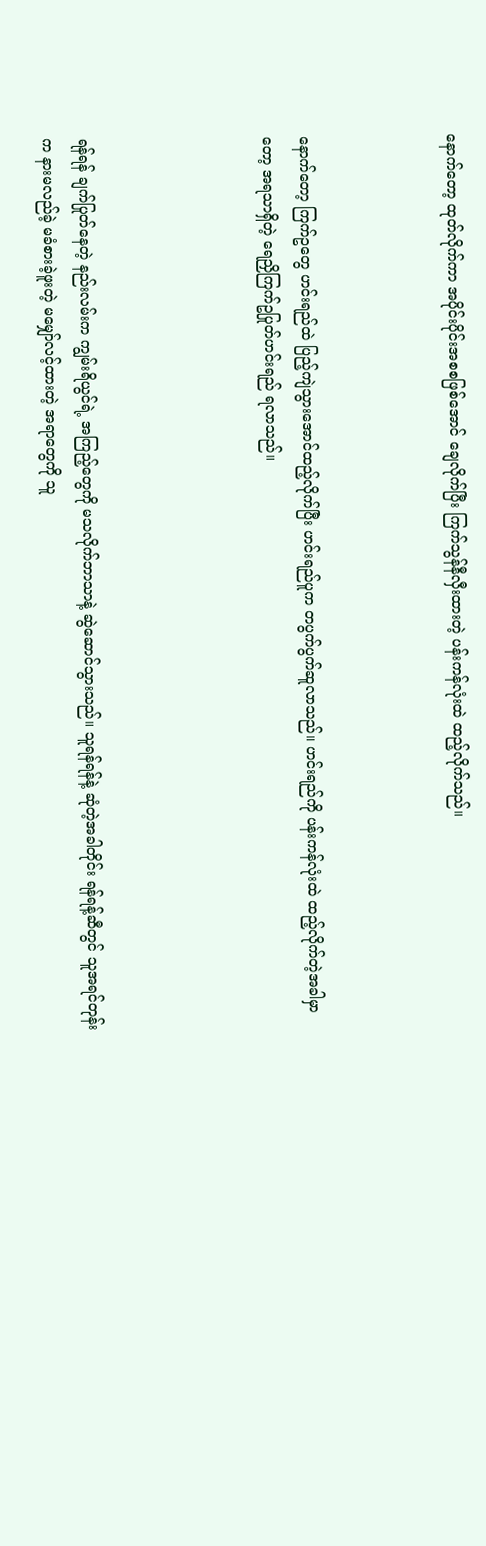နောက်တော့ ထုတ်လိုက်ကာ အပိုင်းပိုင်းအစစဖြစ်အောင် ချေလိုက်ပြီး ကြက်သွန်နီလှီးထားတဲ့ ပန်းကန်လုံးထဲ ထည့်လိုက်သည်။



နောက်တော့ ကြက်ဥတွေ ဟင်းရည်ထဲ ပြည့်ကျဲသွား‌အောင်ထည့်လိုက်ပြီး ဟင်းရည်ပူက တပွက်ပွက်ဆူလာသည်။ ဟင်းရည်ကို ပန်းကန်လုံးထဲ ထည့်လိုက်တဲ့အခါမှာတော့ အရသာရှိတဲ့ ရေညှိကြက်ဥပြုတ်ဟင်းရည် ရလာသည်။




ရန်ရန် ချက်ပြုတ်နေတဲ့ နည်းလမ်းက ကျွမ်းရိယွင်ရဲ့ အကြည့်တွေကို မသလိုက်ဘာသာနဲ့ ဆွဲဆောင်သွားသည်။ သူရန်ရန်နဲ့ ဆုံတဲ့အခါတိုင်း ရန်ရန့်ဆီတွင် သူအရင်တုန်းက နားမလည်ခဲ့ မခံစားခဲ့ဖူးတဲ့ မမျှော်လင့်ထားတဲ့ အရာတွေကို သူ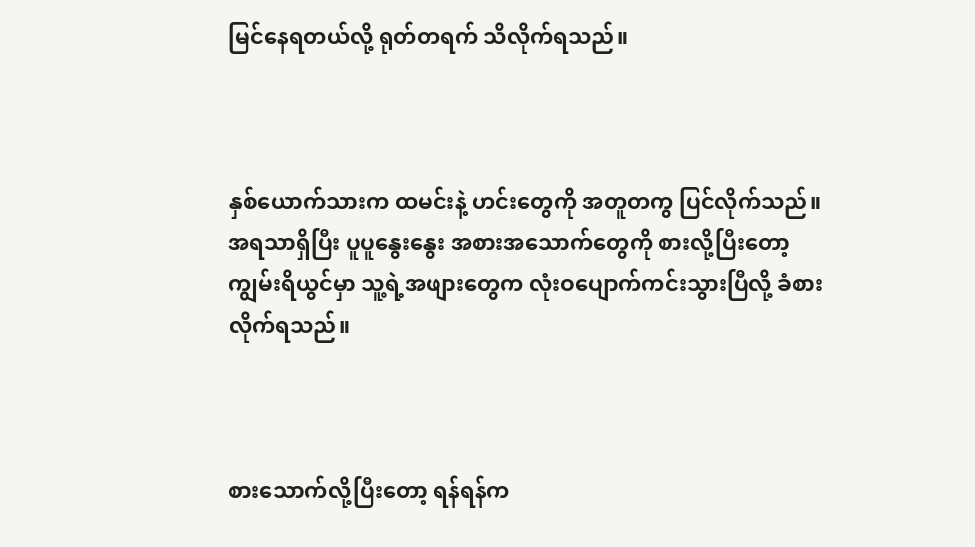မြင်နေရတယ်လို့ ရုတ်တရက် သိလိုက်ရသည်။



နှစ်ယောက်သားက ထမင်းနဲ့ ဟင်းတွေကို အတူတကွ ပြင်လိုက်သည်။ အရသာရှိပြီး ပူပူနွေးနွေး အစားအသောက်တွေကို စားလို့ပြီးတော့ ကျွမ်းရိယွင်မှာ သူ့ရဲ့အဖျားတွေက လုံးဝပျောက်ကင်းသွားပြီလို့ ခံစားလိုက်ရသည်။



စားသောက်လို့ပြီးတော့ ရန်ရန်က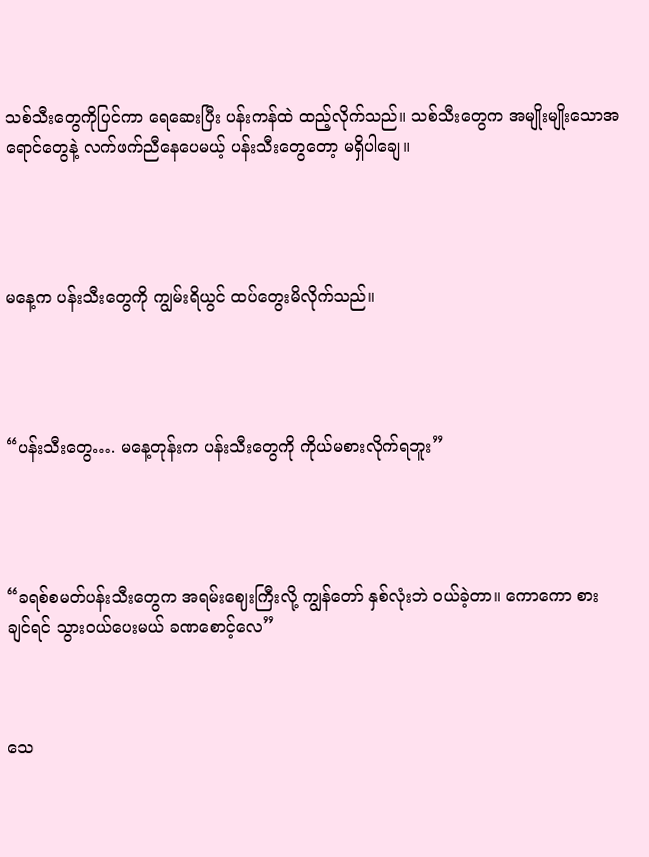သစ်သီးတွေကိုပြင်ကာ ရေဆေးပြီး ပန်းကန်ထဲ ထည့်လိုက်သည်။ သစ်သီးတွေက အမျိုးမျိုးသောအရောင်တွေနဲ့ လက်ဖက်ညီနေပေမယ့် ပန်းသီးတွေတော့ မရှိပါချေ။




မနေ့က ပန်းသီးတွေကို ကျွမ်းရိယွင် ထပ်‌တွေးမိလိုက်သည်။




“ပန်းသီးတွေ…. မနေ့တုန်းက ပန်းသီးတွေကို ကိုယ်မစားလိုက်ရဘူး”




“ခရစ်စမတ်ပန်းသီးတွေက အရမ်းဈေးကြီးလို့ ကျွန်တော် နှစ်လုံးဘဲ ဝယ်ခဲ့တာ။ ကောကော စားချင်ရင် သွားဝယ်ပေးမယ် ခဏစောင့်လေ”



သေ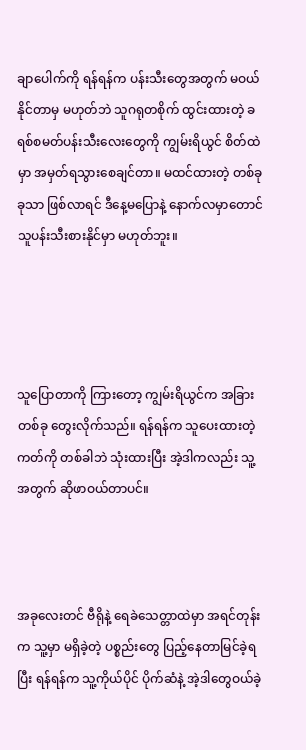ချာပေါက်ကို ရန်ရန်က ပန်းသီးတွေအတွက် မဝယ်နိုင်တာမှ မဟုတ်ဘဲ သူဂရုတစိုက် ထွင်းထားတဲ့ ခရစ်စမတ်ပန်းသီးလေးတွေကို ကျွမ်းရိယွင် စိတ်ထဲမှာ အမှတ်ရ‌သွားစေချင်တာ။ မထင်ထားတဲ့ တစ်ခုခုသာ ဖြစ်လာရင် ဒီနေ့မပြောနဲ့ နောက်လမှာတောင် သူပန်းသီးစားနိုင်မှာ မဟုတ်ဘူး။




သူပြောတာကို ကြားတော့ ကျွမ်းရိယွင်က အခြားတစ်ခု တွေးလိုက်သည်။ ရန်ရန်က သူပေးထားတဲ့ ကတ်ကို တစ်ခါဘဲ သုံးထားပြီး အဲ့ဒါကလည်း သူ့အတွက် ဆိုဖာဝယ်တာပင်။



အခုလေးတင် ဗီရိုနဲ့ ရေခဲသေတ္တာထဲမှာ အရင်တုန်းက သူ့မှာ မရှိခဲ့တဲ့ ပစ္စည်းတွေ ပြည့်နေတာမြင်ခဲ့ရပြီး ရန်ရန်က သူ့ကိုယ်ပိုင် ပိုက်ဆံနဲ့ အဲ့ဒါတွေဝယ်ခဲ့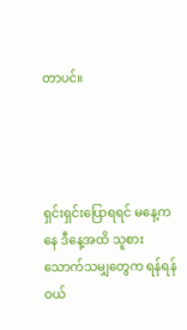တာပင်။




ရှင်းရှင်းပြောရရင် မနေ့ကနေ ဒီနေ့အထိ သူစားသောက်သမျှတွေက ရန်ရန် ဝယ်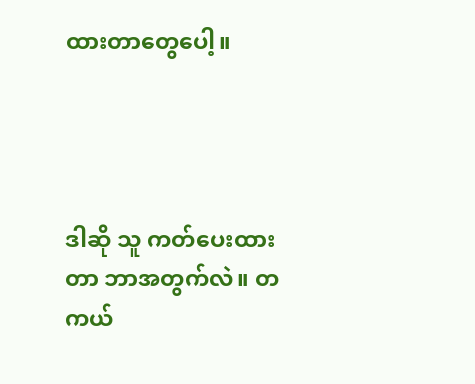ထားတာတွေပေါ့။




ဒါဆို သူ ကတ်ပေးထားတာ ဘာအတွက်လဲ။ တကယ်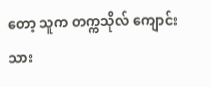တော့ သူက တက္ကသိုလ် ကျောင်းသား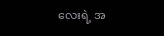လေးရဲ့ အ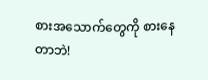စားအသောက်တွေကို စားနေတာဘဲ!